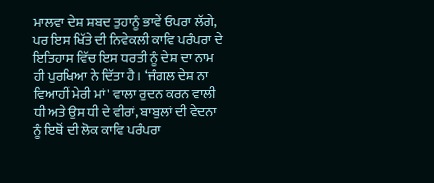ਮਾਲਵਾ ਦੇਸ਼ ਸ਼ਬਦ ਤੁਹਾਨੂੰ ਭਾਵੇਂ ਓਪਰਾ ਲੱਗੇ, ਪਰ ਇਸ ਖਿੱਤੇ ਦੀ ਨਿਵੇਕਲੀ ਕਾਵਿ ਪਰੰਪਰਾ ਦੇ ਇਤਿਹਾਸ ਵਿੱਚ ਇਸ ਧਰਤੀ ਨੂੰ ਦੇਸ਼ ਦਾ ਨਾਮ ਹੀ ਪੁਰਖਿਆ ਨੇ ਦਿੱਤਾ ਹੈ। ‘ਜੰਗਲ ਦੇਸ਼ ਨਾ ਵਿਆਹੀਂ ਮੇਰੀ ਮਾਂ' ਵਾਲਾ ਰੁਦਨ ਕਰਨ ਵਾਲੀ ਧੀ ਅਤੇ ਉਸ ਧੀ ਦੇ ਵੀਰਾਂ, ਬਾਬੁਲਾਂ ਦੀ ਵੇਦਨਾ ਨੂੰ ਇਥੋਂ ਦੀ ਲੋਕ ਕਾਵਿ ਪਰੰਪਰਾ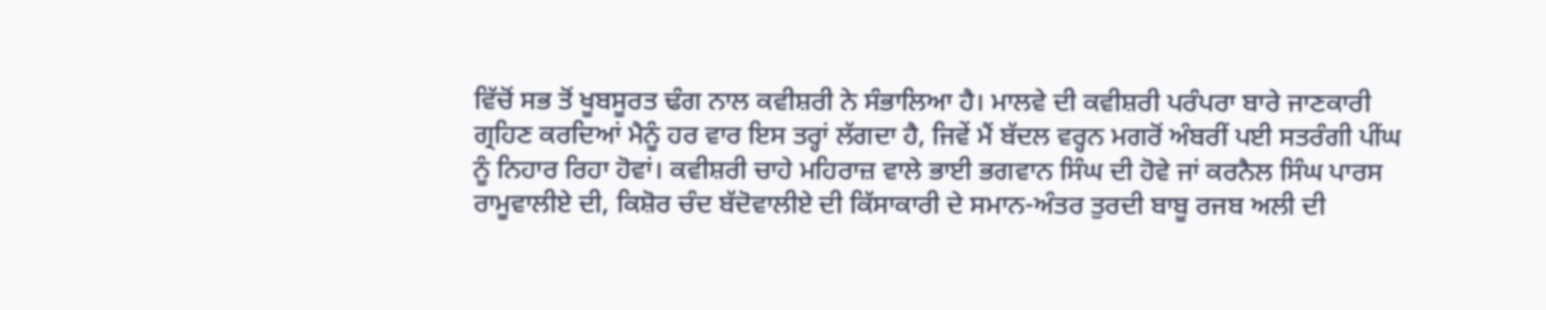ਵਿੱਚੋਂ ਸਭ ਤੋਂ ਖੂਬਸੂਰਤ ਢੰਗ ਨਾਲ ਕਵੀਸ਼ਰੀ ਨੇ ਸੰਭਾਲਿਆ ਹੈ। ਮਾਲਵੇ ਦੀ ਕਵੀਸ਼ਰੀ ਪਰੰਪਰਾ ਬਾਰੇ ਜਾਣਕਾਰੀ ਗ੍ਰਹਿਣ ਕਰਦਿਆਂ ਮੈਨੂੰ ਹਰ ਵਾਰ ਇਸ ਤਰ੍ਹਾਂ ਲੱਗਦਾ ਹੈ, ਜਿਵੇਂ ਮੈਂ ਬੱਦਲ ਵਰ੍ਹਨ ਮਗਰੋਂ ਅੰਬਰੀਂ ਪਈ ਸਤਰੰਗੀ ਪੀਂਘ ਨੂੰ ਨਿਹਾਰ ਰਿਹਾ ਹੋਵਾਂ। ਕਵੀਸ਼ਰੀ ਚਾਹੇ ਮਹਿਰਾਜ਼ ਵਾਲੇ ਭਾਈ ਭਗਵਾਨ ਸਿੰਘ ਦੀ ਹੋਵੇ ਜਾਂ ਕਰਨੈਲ ਸਿੰਘ ਪਾਰਸ ਰਾਮੂਵਾਲੀਏ ਦੀ, ਕਿਸ਼ੋਰ ਚੰਦ ਬੱਦੋਵਾਲੀਏ ਦੀ ਕਿੱਸਾਕਾਰੀ ਦੇ ਸਮਾਨ-ਅੰਤਰ ਤੁਰਦੀ ਬਾਬੂ ਰਜਬ ਅਲੀ ਦੀ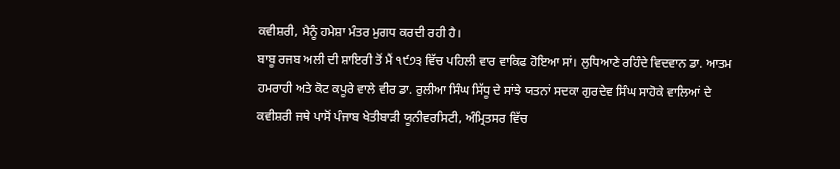ਕਵੀਸ਼ਰੀ, ਮੈਨੂੰ ਹਮੇਸ਼ਾ ਮੰਤਰ ਮੁਗਧ ਕਰਦੀ ਰਹੀ ਹੈ।
ਬਾਬੂ ਰਜਬ ਅਲੀ ਦੀ ਸ਼ਾਇਰੀ ਤੋਂ ਮੈਂ ੧੯੭੩ ਵਿੱਚ ਪਹਿਲੀ ਵਾਰ ਵਾਕਿਫ ਹੋਇਆ ਸਾਂ। ਲੁਧਿਆਣੇ ਰਹਿੰਦੇ ਵਿਦਵਾਨ ਡਾ. ਆਤਮ ਹਮਰਾਹੀ ਅਤੇ ਕੋਟ ਕਪੂਰੇ ਵਾਲੇ ਵੀਰ ਡਾ. ਰੁਲੀਆ ਸਿੰਘ ਸਿੱਧੂ ਦੇ ਸਾਂਝੇ ਯਤਨਾਂ ਸਦਕਾ ਗੁਰਦੇਵ ਸਿੰਘ ਸਾਹੋਕੇ ਵਾਲਿਆਂ ਦੇ ਕਵੀਸ਼ਰੀ ਜਥੇ ਪਾਸੋਂ ਪੰਜਾਬ ਖੇਤੀਬਾੜੀ ਯੂਨੀਵਰਸਿਟੀ, ਅੰਮ੍ਰਿਤਸਰ ਵਿੱਚ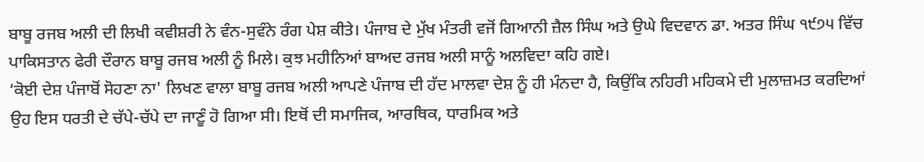ਬਾਬੂ ਰਜਬ ਅਲੀ ਦੀ ਲਿਖੀ ਕਵੀਸ਼ਰੀ ਨੇ ਵੰਨ-ਸੁਵੰਨੇ ਰੰਗ ਪੇਸ਼ ਕੀਤੇ। ਪੰਜਾਬ ਦੇ ਮੁੱਖ ਮੰਤਰੀ ਵਜੋਂ ਗਿਆਨੀ ਜ਼ੈਲ ਸਿੰਘ ਅਤੇ ਉਘੇ ਵਿਦਵਾਨ ਡਾ. ਅਤਰ ਸਿੰਘ ੧੯੭੫ ਵਿੱਚ ਪਾਕਿਸਤਾਨ ਫੇਰੀ ਦੌਰਾਨ ਬਾਬੂ ਰਜਬ ਅਲੀ ਨੂੰ ਮਿਲੇ। ਕੁਝ ਮਹੀਨਿਆਂ ਬਾਅਦ ਰਜਬ ਅਲੀ ਸਾਨੂੰ ਅਲਵਿਦਾ ਕਹਿ ਗਏ।
‘ਕੋਈ ਦੇਸ਼ ਪੰਜਾਬੋਂ ਸੋਹਣਾ ਨਾ' ਲਿਖਣ ਵਾਲਾ ਬਾਬੂ ਰਜਬ ਅਲੀ ਆਪਣੇ ਪੰਜਾਬ ਦੀ ਹੱਦ ਮਾਲਵਾ ਦੇਸ਼ ਨੂੰ ਹੀ ਮੰਨਦਾ ਹੈ, ਕਿਉਂਕਿ ਨਹਿਰੀ ਮਹਿਕਮੇ ਦੀ ਮੁਲਾਜ਼ਮਤ ਕਰਦਿਆਂ ਉਹ ਇਸ ਧਰਤੀ ਦੇ ਚੱਪੇ-ਚੱਪੇ ਦਾ ਜਾਣੂੰ ਹੋ ਗਿਆ ਸੀ। ਇਥੋਂ ਦੀ ਸਮਾਜਿਕ, ਆਰਥਿਕ, ਧਾਰਮਿਕ ਅਤੇ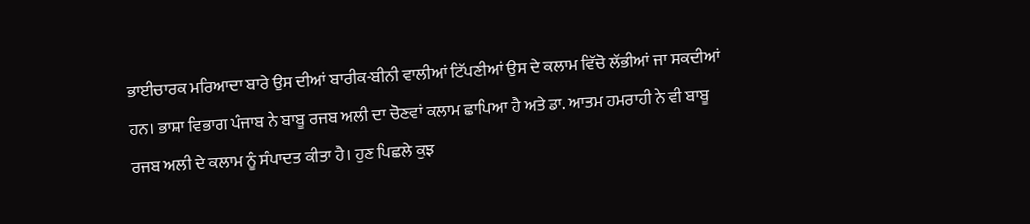ਭਾਈਚਾਰਕ ਮਰਿਆਦਾ ਬਾਰੇ ਉਸ ਦੀਆਂ ਬਾਰੀਕ-ਬੀਨੀ ਵਾਲੀਆਂ ਟਿੱਪਣੀਆਂ ਉਸ ਦੇ ਕਲਾਮ ਵਿੱਚੋ ਲੱਭੀਆਂ ਜਾ ਸਕਦੀਆਂ ਹਨ। ਭਾਸ਼ਾ ਵਿਭਾਗ ਪੰਜਾਬ ਨੇ ਬਾਬੂ ਰਜਬ ਅਲੀ ਦਾ ਚੋਣਵਾਂ ਕਲਾਮ ਛਾਪਿਆ ਹੈ ਅਤੇ ਡਾ. ਆਤਮ ਹਮਰਾਹੀ ਨੇ ਵੀ ਬਾਬੂ ਰਜਬ ਅਲੀ ਦੇ ਕਲਾਮ ਨੂੰ ਸੰਪਾਦਤ ਕੀਤਾ ਹੈ। ਹੁਣ ਪਿਛਲੇ ਕੁਝ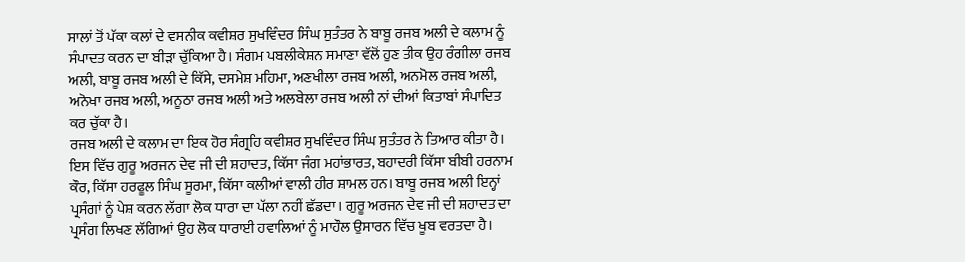ਸਾਲਾਂ ਤੋਂ ਪੱਕਾ ਕਲਾਂ ਦੇ ਵਸਨੀਕ ਕਵੀਸ਼ਰ ਸੁਖਵਿੰਦਰ ਸਿੰਘ ਸੁਤੰਤਰ ਨੇ ਬਾਬੂ ਰਜਬ ਅਲੀ ਦੇ ਕਲਾਮ ਨੂੰ ਸੰਪਾਦਤ ਕਰਨ ਦਾ ਬੀੜਾ ਚੁੱਕਿਆ ਹੈ। ਸੰਗਮ ਪਬਲੀਕੇਸ਼ਨ ਸਮਾਣਾ ਵੱਲੋਂ ਹੁਣ ਤੀਕ ਉਹ ਰੰਗੀਲਾ ਰਜਬ ਅਲੀ, ਬਾਬੂ ਰਜਬ ਅਲੀ ਦੇ ਕਿੱਸੇ, ਦਸਮੇਸ਼ ਮਹਿਮਾ, ਅਣਖੀਲਾ ਰਜਬ ਅਲੀ, ਅਨਮੋਲ ਰਜਬ ਅਲੀ, ਅਨੋਖਾ ਰਜਬ ਅਲੀ, ਅਨੂਠਾ ਰਜਬ ਅਲੀ ਅਤੇ ਅਲਬੇਲਾ ਰਜਬ ਅਲੀ ਨਾਂ ਦੀਆਂ ਕਿਤਾਬਾਂ ਸੰਪਾਦਿਤ ਕਰ ਚੁੱਕਾ ਹੈ।
ਰਜਬ ਅਲੀ ਦੇ ਕਲਾਮ ਦਾ ਇਕ ਹੋਰ ਸੰਗ੍ਰਹਿ ਕਵੀਸ਼ਰ ਸੁਖਵਿੰਦਰ ਸਿੰਘ ਸੁਤੰਤਰ ਨੇ ਤਿਆਰ ਕੀਤਾ ਹੈ। ਇਸ ਵਿੱਚ ਗੁਰੂ ਅਰਜਨ ਦੇਵ ਜੀ ਦੀ ਸ਼ਹਾਦਤ, ਕਿੱਸਾ ਜੰਗ ਮਹਾਂਭਾਰਤ, ਬਹਾਦਰੀ ਕਿੱਸਾ ਬੀਬੀ ਹਰਨਾਮ ਕੌਰ, ਕਿੱਸਾ ਹਰਫੂਲ ਸਿੰਘ ਸੂਰਮਾ, ਕਿੱਸਾ ਕਲੀਆਂ ਵਾਲੀ ਹੀਰ ਸ਼ਾਮਲ ਹਨ। ਬਾਬੂ ਰਜਬ ਅਲੀ ਇਨ੍ਹਾਂ ਪ੍ਰਸੰਗਾਂ ਨੂੰ ਪੇਸ਼ ਕਰਨ ਲੱਗਾ ਲੋਕ ਧਾਰਾ ਦਾ ਪੱਲਾ ਨਹੀਂ ਛੱਡਦਾ। ਗੁਰੂ ਅਰਜਨ ਦੇਵ ਜੀ ਦੀ ਸ਼ਹਾਦਤ ਦਾ ਪ੍ਰਸੰਗ ਲਿਖਣ ਲੱਗਿਆਂ ਉਹ ਲੋਕ ਧਾਰਾਈ ਹਵਾਲਿਆਂ ਨੂੰ ਮਾਹੌਲ ਉਸਾਰਨ ਵਿੱਚ ਖੂਬ ਵਰਤਦਾ ਹੈ।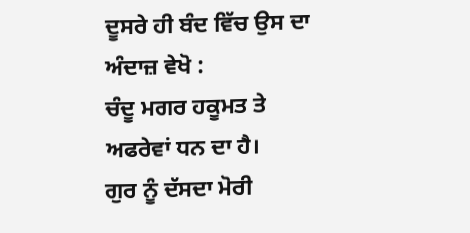ਦੂਸਰੇ ਹੀ ਬੰਦ ਵਿੱਚ ਉਸ ਦਾ ਅੰਦਾਜ਼ ਵੇਖੋ :
ਚੰਦੂ ਮਗਰ ਹਕੂਮਤ ਤੇ ਅਫਰੇਵਾਂ ਧਨ ਦਾ ਹੈ।
ਗੁਰ ਨੂੰ ਦੱਸਦਾ ਮੋਰੀ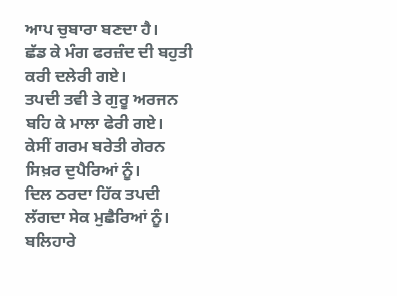ਆਪ ਚੁਬਾਰਾ ਬਣਦਾ ਹੈ।
ਛੱਡ ਕੇ ਮੰਗ ਫਰਜ਼ੰਦ ਦੀ ਬਹੁਤੀ ਕਰੀ ਦਲੇਰੀ ਗਏ।
ਤਪਦੀ ਤਵੀ ਤੇ ਗੁਰੂ ਅਰਜਨ ਬਹਿ ਕੇ ਮਾਲਾ ਫੇਰੀ ਗਏ।
ਕੇਸੀਂ ਗਰਮ ਬਰੇਤੀ ਗੇਰਨ ਸਿਖ਼ਰ ਦੁਪੈਰਿਆਂ ਨੂੰ।
ਦਿਲ ਠਰਦਾ ਹਿੱਕ ਤਪਦੀ ਲੱਗਦਾ ਸੇਕ ਮੁਛੈਰਿਆਂ ਨੂੰ।
ਬਲਿਹਾਰੇ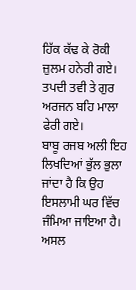ਹਿੱਕ ਕੱਢ ਕੇ ਰੋਕੀ ਜ਼ੁਲਮ ਹਨੇਰੀ ਗਏ।
ਤਪਦੀ ਤਵੀ ਤੇ ਗੁਰ ਅਰਜਨ ਬਹਿ ਮਾਲਾ ਫੇਰੀ ਗਏ।
ਬਾਬੂ ਰਜਬ ਅਲੀ ਇਹ ਲਿਖਦਿਆਂ ਭੁੱਲ ਭੁਲਾ ਜਾਂਦਾ ਹੈ ਕਿ ਉਹ ਇਸਲਾਮੀ ਘਰ ਵਿੱਚ ਜੰਮਿਆ ਜਾਇਆ ਹੈ। ਅਸਲ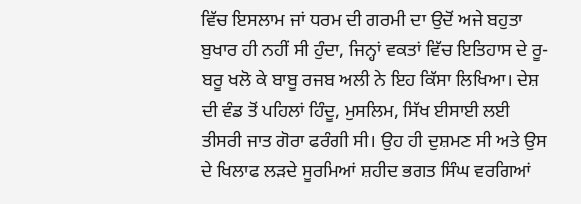ਵਿੱਚ ਇਸਲਾਮ ਜਾਂ ਧਰਮ ਦੀ ਗਰਮੀ ਦਾ ਉਦੋਂ ਅਜੇ ਬਹੁਤਾ ਬੁਖਾਰ ਹੀ ਨਹੀਂ ਸੀ ਹੁੰਦਾ, ਜਿਨ੍ਹਾਂ ਵਕਤਾਂ ਵਿੱਚ ਇਤਿਹਾਸ ਦੇ ਰੂ-ਬਰੂ ਖਲੋ ਕੇ ਬਾਬੂ ਰਜਬ ਅਲੀ ਨੇ ਇਹ ਕਿੱਸਾ ਲਿਖਿਆ। ਦੇਸ਼ ਦੀ ਵੰਡ ਤੋਂ ਪਹਿਲਾਂ ਹਿੰਦੂ, ਮੁਸਲਿਮ, ਸਿੱਖ ਈਸਾਈ ਲਈ ਤੀਸਰੀ ਜਾਤ ਗੋਰਾ ਫਰੰਗੀ ਸੀ। ਉਹ ਹੀ ਦੁਸ਼ਮਣ ਸੀ ਅਤੇ ਉਸ ਦੇ ਖਿਲਾਫ ਲੜਦੇ ਸੂਰਮਿਆਂ ਸ਼ਹੀਦ ਭਗਤ ਸਿੰਘ ਵਰਗਿਆਂ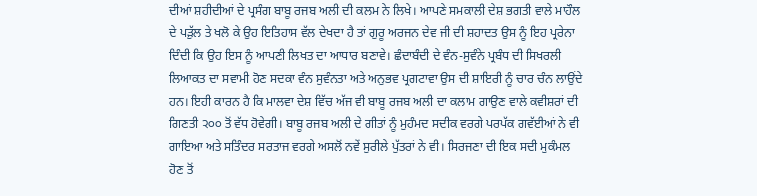ਦੀਆਂ ਸ਼ਹੀਦੀਆਂ ਦੇ ਪ੍ਰਸੰਗ ਬਾਬੂ ਰਜਬ ਅਲੀ ਦੀ ਕਲਮ ਨੇ ਲਿਖੇ। ਆਪਣੇ ਸਮਕਾਲੀ ਦੇਸ਼ ਭਗਤੀ ਵਾਲੇ ਮਾਹੌਲ ਦੇ ਪੜੁੱਲ ਤੇ ਖਲੋ ਕੇ ਉਹ ਇਤਿਹਾਸ ਵੱਲ ਦੇਖਦਾ ਹੈ ਤਾਂ ਗੁਰੂ ਅਰਜਨ ਦੇਵ ਜੀ ਦੀ ਸ਼ਹਾਦਤ ਉਸ ਨੂੰ ਇਹ ਪ੍ਰਰੇਨਾ ਦਿੰਦੀ ਕਿ ਉਹ ਇਸ ਨੂੰ ਆਪਣੀ ਲਿਖਤ ਦਾ ਆਧਾਰ ਬਣਾਵੇ। ਛੰਦਾਬੰਦੀ ਦੇ ਵੰਨ-ਸੁਵੰਨੇ ਪ੍ਰਬੰਧ ਦੀ ਸਿਖਰਲੀ ਲਿਆਕਤ ਦਾ ਸਵਾਮੀ ਹੋਣ ਸਦਕਾ ਵੰਨ ਸੁਵੰਨਤਾ ਅਤੇ ਅਨੁਭਵ ਪ੍ਰਗਟਾਵਾ ਉਸ ਦੀ ਸ਼ਾਇਰੀ ਨੂੰ ਚਾਰ ਚੰਨ ਲਾਉਂਦੇ ਹਨ। ਇਹੀ ਕਾਰਨ ਹੈ ਕਿ ਮਾਲਵਾ ਦੇਸ਼ ਵਿੱਚ ਅੱਜ ਵੀ ਬਾਬੂ ਰਜਬ ਅਲੀ ਦਾ ਕਲਾਮ ਗਾਉਣ ਵਾਲੇ ਕਵੀਸ਼ਰਾਂ ਦੀ ਗਿਣਤੀ ੨੦੦ ਤੋਂ ਵੱਧ ਹੋਵੇਗੀ। ਬਾਬੂ ਰਜਬ ਅਲੀ ਦੇ ਗੀਤਾਂ ਨੂੰ ਮੁਹੰਮਦ ਸਦੀਕ ਵਰਗੇ ਪਰਪੱਕ ਗਵੱਈਆਂ ਨੇ ਵੀ ਗਾਇਆ ਅਤੇ ਸਤਿੰਦਰ ਸਰਤਾਜ ਵਰਗੇ ਅਸਲੋਂ ਨਵੇਂ ਸੁਰੀਲੇ ਪੁੱਤਰਾਂ ਨੇ ਵੀ। ਸਿਰਜਣਾ ਦੀ ਇਕ ਸਦੀ ਮੁਕੰਮਲ ਹੋਣ ਤੋਂ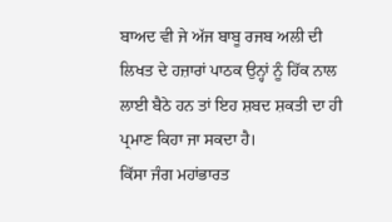ਬਾਅਦ ਵੀ ਜੇ ਅੱਜ ਬਾਬੂ ਰਜਬ ਅਲੀ ਦੀ ਲਿਖਤ ਦੇ ਹਜ਼ਾਰਾਂ ਪਾਠਕ ਉਨ੍ਹਾਂ ਨੂੰ ਹਿੱਕ ਨਾਲ ਲਾਈ ਬੈਠੇ ਹਨ ਤਾਂ ਇਹ ਸ਼ਬਦ ਸ਼ਕਤੀ ਦਾ ਹੀ ਪ੍ਰਮਾਣ ਕਿਹਾ ਜਾ ਸਕਦਾ ਹੈ।
ਕਿੱਸਾ ਜੰਗ ਮਹਾਂਭਾਰਤ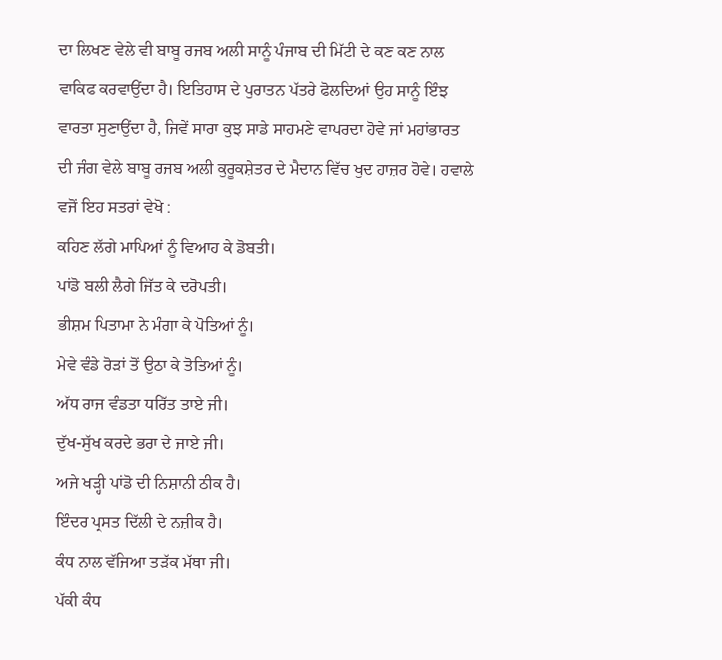ਦਾ ਲਿਖਣ ਵੇਲੇ ਵੀ ਬਾਬੂ ਰਜਬ ਅਲੀ ਸਾਨੂੰ ਪੰਜਾਬ ਦੀ ਮਿੱਟੀ ਦੇ ਕਣ ਕਣ ਨਾਲ ਵਾਕਿਫ ਕਰਵਾਉਂਦਾ ਹੈ। ਇਤਿਹਾਸ ਦੇ ਪੁਰਾਤਨ ਪੱਤਰੇ ਫੋਲਦਿਆਂ ਉਹ ਸਾਨੂੰ ਇੰਝ ਵਾਰਤਾ ਸੁਣਾਉਂਦਾ ਹੈ, ਜਿਵੇਂ ਸਾਰਾ ਕੁਝ ਸਾਡੇ ਸਾਹਮਣੇ ਵਾਪਰਦਾ ਹੋਵੇ ਜਾਂ ਮਹਾਂਭਾਰਤ ਦੀ ਜੰਗ ਵੇਲੇ ਬਾਬੂ ਰਜਬ ਅਲੀ ਕੁਰੂਕਸ਼ੇਤਰ ਦੇ ਮੈਦਾਨ ਵਿੱਚ ਖੁਦ ਹਾਜ਼ਰ ਹੋਵੇ। ਹਵਾਲੇ ਵਜੋਂ ਇਹ ਸਤਰਾਂ ਵੇਖੋ :
ਕਹਿਣ ਲੱਗੇ ਮਾਪਿਆਂ ਨੂੰ ਵਿਆਹ ਕੇ ਡੋਬਤੀ।
ਪਾਂਡੋ ਬਲੀ ਲੈਗੇ ਜਿੱਤ ਕੇ ਦਰੋਪਤੀ।
ਭੀਸ਼ਮ ਪਿਤਾਮਾ ਨੇ ਮੰਗਾ ਕੇ ਪੋਤਿਆਂ ਨੂੰ।
ਮੇਵੇ ਵੰਡੇ ਰੋੜਾਂ ਤੋਂ ਉਠਾ ਕੇ ਤੋਤਿਆਂ ਨੂੰ।
ਅੱਧ ਰਾਜ ਵੰਡਤਾ ਧਰਿੱਤ ਤਾਏ ਜੀ।
ਦੁੱਖ-ਸੁੱਖ ਕਰਦੇ ਭਰਾ ਦੇ ਜਾਏ ਜੀ।
ਅਜੇ ਖੜ੍ਹੀ ਪਾਂਡੋ ਦੀ ਨਿਸ਼ਾਨੀ ਠੀਕ ਹੈ।
ਇੰਦਰ ਪ੍ਰਸਤ ਦਿੱਲੀ ਦੇ ਨਜ਼ੀਕ ਹੈ।
ਕੰਧ ਨਾਲ ਵੱਜਿਆ ਤੜੱਕ ਮੱਥਾ ਜੀ।
ਪੱਕੀ ਕੰਧ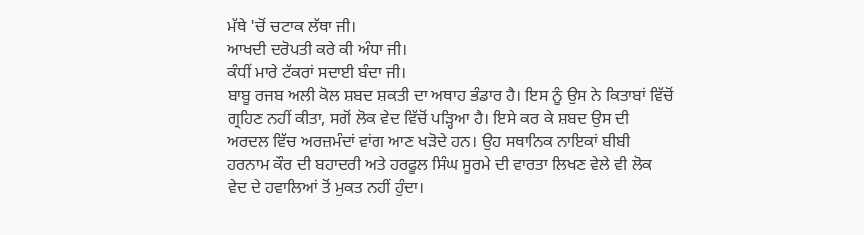ਮੱਥੇ 'ਚੋਂ ਚਟਾਕ ਲੱਥਾ ਜੀ।
ਆਖਦੀ ਦਰੋਪਤੀ ਕਰੇ ਕੀ ਅੰਧਾ ਜੀ।
ਕੰਧੀਂ ਮਾਰੇ ਟੱਕਰਾਂ ਸਦਾਈ ਬੰਦਾ ਜੀ।
ਬਾਬੂ ਰਜਬ ਅਲੀ ਕੋਲ ਸ਼ਬਦ ਸ਼ਕਤੀ ਦਾ ਅਥਾਹ ਭੰਡਾਰ ਹੈ। ਇਸ ਨੂੰ ਉਸ ਨੇ ਕਿਤਾਬਾਂ ਵਿੱਚੋਂ ਗ੍ਰਹਿਣ ਨਹੀਂ ਕੀਤਾ, ਸਗੋਂ ਲੋਕ ਵੇਦ ਵਿੱਚੋਂ ਪੜ੍ਹਿਆ ਹੈ। ਇਸੇ ਕਰ ਕੇ ਸ਼ਬਦ ਉਸ ਦੀ ਅਰਦਲ ਵਿੱਚ ਅਰਜ਼ਮੰਦਾਂ ਵਾਂਗ ਆਣ ਖੜੋਦੇ ਹਨ। ਉਹ ਸਥਾਨਿਕ ਨਾਇਕਾਂ ਬੀਬੀ ਹਰਨਾਮ ਕੌਰ ਦੀ ਬਹਾਦਰੀ ਅਤੇ ਹਰਫੂਲ ਸਿੰਘ ਸੂਰਮੇ ਦੀ ਵਾਰਤਾ ਲਿਖਣ ਵੇਲੇ ਵੀ ਲੋਕ ਵੇਦ ਦੇ ਹਵਾਲਿਆਂ ਤੋਂ ਮੁਕਤ ਨਹੀਂ ਹੁੰਦਾ।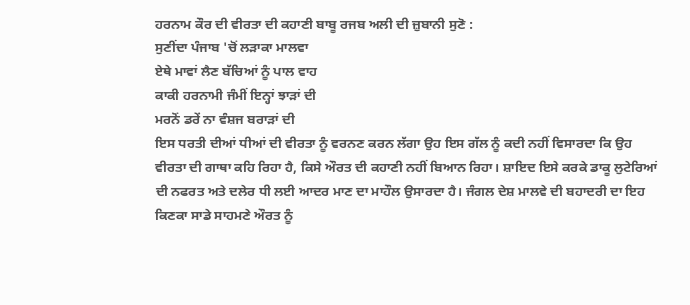ਹਰਨਾਮ ਕੌਰ ਦੀ ਵੀਰਤਾ ਦੀ ਕਹਾਣੀ ਬਾਬੂ ਰਜਬ ਅਲੀ ਦੀ ਜ਼ੁਬਾਨੀ ਸੁਣੋ :
ਸੁਣੀਂਦਾ ਪੰਜਾਬ 'ਚੋਂ ਲੜਾਕਾ ਮਾਲਵਾ
ਏਥੇ ਮਾਵਾਂ ਲੈਣ ਬੱਚਿਆਂ ਨੂੰ ਪਾਲ ਵਾਹ
ਕਾਕੀ ਹਰਨਾਮੀ ਜੰਮੀਂ ਇਨ੍ਹਾਂ ਝਾੜਾਂ ਦੀ
ਮਰਨੋਂ ਡਰੇਂ ਨਾ ਵੰਸ਼ਜ ਬਰਾੜਾਂ ਦੀ
ਇਸ ਧਰਤੀ ਦੀਆਂ ਧੀਆਂ ਦੀ ਵੀਰਤਾ ਨੂੰ ਵਰਨਣ ਕਰਨ ਲੱਗਾ ਉਹ ਇਸ ਗੱਲ ਨੂੰ ਕਦੀ ਨਹੀਂ ਵਿਸਾਰਦਾ ਕਿ ਉਹ ਵੀਰਤਾ ਦੀ ਗਾਥਾ ਕਹਿ ਰਿਹਾ ਹੈ, ਕਿਸੇ ਔਰਤ ਦੀ ਕਹਾਣੀ ਨਹੀਂ ਬਿਆਨ ਰਿਹਾ। ਸ਼ਾਇਦ ਇਸੇ ਕਰਕੇ ਡਾਕੂ ਲੁਟੇਰਿਆਂ ਦੀ ਨਫਰਤ ਅਤੇ ਦਲੇਰ ਧੀ ਲਈ ਆਦਰ ਮਾਣ ਦਾ ਮਾਹੌਲ ਉਸਾਰਦਾ ਹੈ। ਜੰਗਲ ਦੇਸ਼ ਮਾਲਵੇ ਦੀ ਬਹਾਦਰੀ ਦਾ ਇਹ ਕਿਣਕਾ ਸਾਡੇ ਸਾਹਮਣੇ ਔਰਤ ਨੂੰ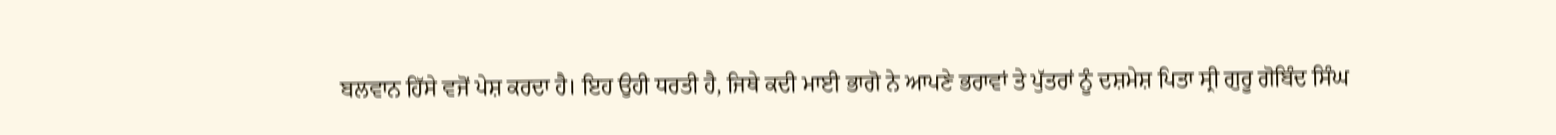ਬਲਵਾਨ ਹਿੱਸੇ ਵਜੋਂ ਪੇਸ਼ ਕਰਦਾ ਹੈ। ਇਹ ਉਹੀ ਧਰਤੀ ਹੈ, ਜਿਥੇ ਕਦੀ ਮਾਈ ਭਾਗੋ ਨੇ ਆਪਣੇ ਭਰਾਵਾਂ ਤੇ ਪੁੱਤਰਾਂ ਨੂੰ ਦਸ਼ਮੇਸ਼ ਪਿਤਾ ਸ੍ਰੀ ਗੁਰੂ ਗੋਬਿੰਦ ਸਿੰਘ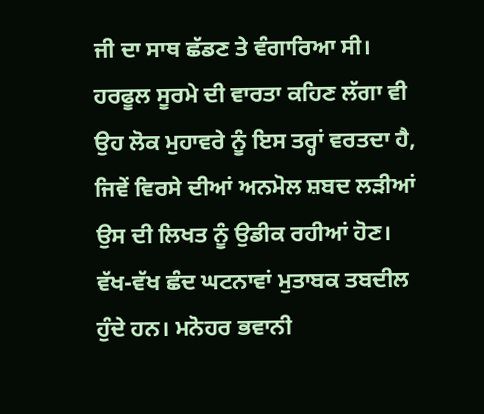ਜੀ ਦਾ ਸਾਥ ਛੱਡਣ ਤੇ ਵੰਗਾਰਿਆ ਸੀ। ਹਰਫੂਲ ਸੂਰਮੇ ਦੀ ਵਾਰਤਾ ਕਹਿਣ ਲੱਗਾ ਵੀ ਉਹ ਲੋਕ ਮੁਹਾਵਰੇ ਨੂੰ ਇਸ ਤਰ੍ਹਾਂ ਵਰਤਦਾ ਹੈ, ਜਿਵੇਂ ਵਿਰਸੇ ਦੀਆਂ ਅਨਮੋਲ ਸ਼ਬਦ ਲੜੀਆਂ ਉਸ ਦੀ ਲਿਖਤ ਨੂੰ ਉਡੀਕ ਰਹੀਆਂ ਹੋਣ। ਵੱਖ-ਵੱਖ ਛੰਦ ਘਟਨਾਵਾਂ ਮੁਤਾਬਕ ਤਬਦੀਲ ਹੁੰਦੇ ਹਨ। ਮਨੋਹਰ ਭਵਾਨੀ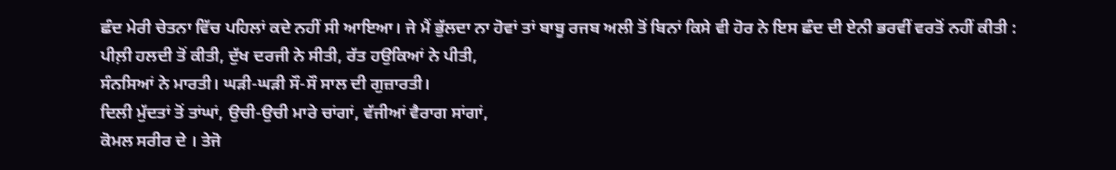ਛੰਦ ਮੇਰੀ ਚੇਤਨਾ ਵਿੱਚ ਪਹਿਲਾਂ ਕਦੇ ਨਹੀਂ ਸੀ ਆਇਆ। ਜੇ ਮੈਂ ਭੁੱਲਦਾ ਨਾ ਹੋਵਾਂ ਤਾਂ ਬਾਬੂ ਰਜਬ ਅਲੀ ਤੋਂ ਬਿਨਾਂ ਕਿਸੇ ਵੀ ਹੋਰ ਨੇ ਇਸ ਛੰਦ ਦੀ ਏਨੀ ਭਰਵੀਂ ਵਰਤੋਂ ਨਹੀਂ ਕੀਤੀ :
ਪੀਲ਼ੀ ਹਲਦੀ ਤੋਂ ਕੀਤੀ, ਦੁੱਖ ਦਰਜੀ ਨੇ ਸੀਤੀ, ਰੱਤ ਹਉਕਿਆਂ ਨੇ ਪੀਤੀ,
ਸੰਨਸਿਆਂ ਨੇ ਮਾਰਤੀ। ਘੜੀ-ਘੜੀ ਸੌ-ਸੌ ਸਾਲ ਦੀ ਗੁਜ਼ਾਰਤੀ।
ਦਿਲੀ ਮੁੱਦਤਾਂ ਤੋਂ ਤਾਂਘਾਂ, ਉਚੀ-ਉਚੀ ਮਾਰੇ ਚਾਂਗਾਂ, ਵੱਜੀਆਂ ਵੈਰਾਗ ਸਾਂਗਾਂ,
ਕੋਮਲ ਸਰੀਰ ਦੇ । ਤੇਜੋ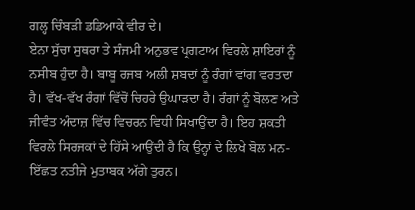ਗਲ੍ਹ ਚਿੰਬੜੀ ਡਡਿਆਕੇ ਵੀਰ ਦੇ।
ਏਨਾ ਸੁੱਚਾ ਸੁਥਰਾ ਤੇ ਸੰਜਮੀ ਅਨੁਭਵ ਪ੍ਰਗਟਾਅ ਵਿਰਲੇ ਸ਼ਾਇਰਾਂ ਨੂੰ ਨਸੀਬ ਹੁੰਦਾ ਹੈ। ਬਾਬੂ ਰਜਬ ਅਲੀ ਸ਼ਬਦਾਂ ਨੂੰ ਰੰਗਾਂ ਵਾਂਗ ਵਰਤਦਾ ਹੈ। ਵੱਖ-ਵੱਖ ਰੰਗਾਂ ਵਿੱਚੋਂ ਚਿਹਰੇ ਉਘਾੜਦਾ ਹੈ। ਰੰਗਾਂ ਨੂੰ ਬੋਲਣ ਅਤੇ ਜੀਵੰਤ ਅੰਦਾਜ਼ ਵਿੱਚ ਵਿਚਰਨ ਵਿਧੀ ਸਿਖਾਉਂਦਾ ਹੈ। ਇਹ ਸ਼ਕਤੀ ਵਿਰਲੇ ਸਿਰਜਕਾਂ ਦੇ ਹਿੱਸੇ ਆਉਂਦੀ ਹੈ ਕਿ ਉਨ੍ਹਾਂ ਦੇ ਲਿਖੇ ਬੋਲ ਮਨ-ਇੱਛਤ ਨਤੀਜੇ ਮੁਤਾਬਕ ਅੱਗੇ ਤੁਰਨ।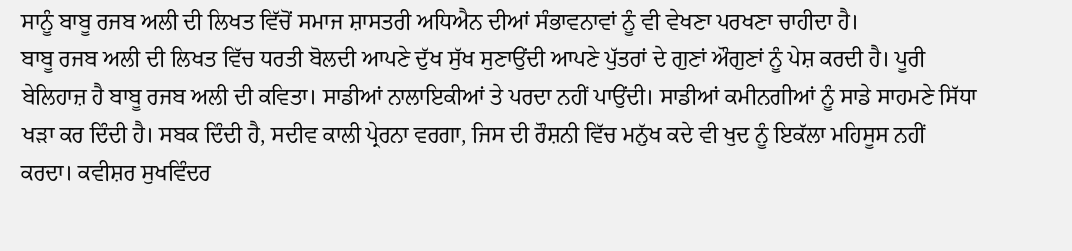ਸਾਨੂੰ ਬਾਬੂ ਰਜਬ ਅਲੀ ਦੀ ਲਿਖਤ ਵਿੱਚੋਂ ਸਮਾਜ ਸ਼ਾਸਤਰੀ ਅਧਿਐਨ ਦੀਆਂ ਸੰਭਾਵਨਾਵਾਂ ਨੂੰ ਵੀ ਵੇਖਣਾ ਪਰਖਣਾ ਚਾਹੀਦਾ ਹੈ।
ਬਾਬੂ ਰਜਬ ਅਲੀ ਦੀ ਲਿਖਤ ਵਿੱਚ ਧਰਤੀ ਬੋਲਦੀ ਆਪਣੇ ਦੁੱਖ ਸੁੱਖ ਸੁਣਾਉਂਦੀ ਆਪਣੇ ਪੁੱਤਰਾਂ ਦੇ ਗੁਣਾਂ ਔਗੁਣਾਂ ਨੂੰ ਪੇਸ਼ ਕਰਦੀ ਹੈ। ਪੂਰੀ ਬੇਲਿਹਾਜ਼ ਹੈ ਬਾਬੂ ਰਜਬ ਅਲੀ ਦੀ ਕਵਿਤਾ। ਸਾਡੀਆਂ ਨਾਲਾਇਕੀਆਂ ਤੇ ਪਰਦਾ ਨਹੀਂ ਪਾਉਂਦੀ। ਸਾਡੀਆਂ ਕਮੀਨਗੀਆਂ ਨੂੰ ਸਾਡੇ ਸਾਹਮਣੇ ਸਿੱਧਾ ਖੜਾ ਕਰ ਦਿੰਦੀ ਹੈ। ਸਬਕ ਦਿੰਦੀ ਹੈ, ਸਦੀਵ ਕਾਲੀ ਪ੍ਰੇਰਨਾ ਵਰਗਾ, ਜਿਸ ਦੀ ਰੌਸ਼ਨੀ ਵਿੱਚ ਮਨੁੱਖ ਕਦੇ ਵੀ ਖੁਦ ਨੂੰ ਇਕੱਲਾ ਮਹਿਸੂਸ ਨਹੀਂ ਕਰਦਾ। ਕਵੀਸ਼ਰ ਸੁਖਵਿੰਦਰ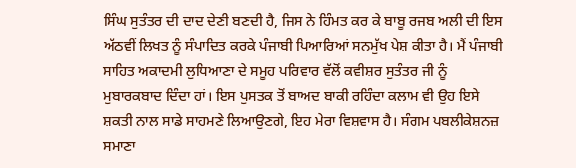ਸਿੰਘ ਸੁਤੰਤਰ ਦੀ ਦਾਦ ਦੇਣੀ ਬਣਦੀ ਹੈ, ਜਿਸ ਨੇ ਹਿੰਮਤ ਕਰ ਕੇ ਬਾਬੂ ਰਜਬ ਅਲੀ ਦੀ ਇਸ ਅੱਠਵੀਂ ਲਿਖਤ ਨੂੰ ਸੰਪਾਦਿਤ ਕਰਕੇ ਪੰਜਾਬੀ ਪਿਆਰਿਆਂ ਸਨਮੁੱਖ ਪੇਸ਼ ਕੀਤਾ ਹੈ। ਮੈਂ ਪੰਜਾਬੀ ਸਾਹਿਤ ਅਕਾਦਮੀ ਲੁਧਿਆਣਾ ਦੇ ਸਮੂਹ ਪਰਿਵਾਰ ਵੱਲੋਂ ਕਵੀਸ਼ਰ ਸੁਤੰਤਰ ਜੀ ਨੂੰ ਮੁਬਾਰਕਬਾਦ ਦਿੰਦਾ ਹਾਂ। ਇਸ ਪੁਸਤਕ ਤੋਂ ਬਾਅਦ ਬਾਕੀ ਰਹਿੰਦਾ ਕਲਾਮ ਵੀ ਉਹ ਇਸੇ ਸ਼ਕਤੀ ਨਾਲ ਸਾਡੇ ਸਾਹਮਣੇ ਲਿਆਉਣਗੇ, ਇਹ ਮੇਰਾ ਵਿਸ਼ਵਾਸ ਹੈ। ਸੰਗਮ ਪਬਲੀਕੇਸ਼ਨਜ਼ ਸਮਾਣਾ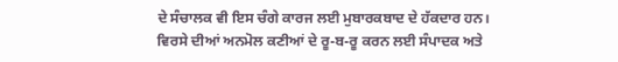ਦੇ ਸੰਚਾਲਕ ਵੀ ਇਸ ਚੰਗੇ ਕਾਰਜ ਲਈ ਮੁਬਾਰਕਬਾਦ ਦੇ ਹੱਕਦਾਰ ਹਨ।
ਵਿਰਸੇ ਦੀਆਂ ਅਨਮੋਲ ਕਣੀਆਂ ਦੇ ਰੂ-ਬ-ਰੂ ਕਰਨ ਲਈ ਸੰਪਾਦਕ ਅਤੇ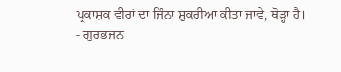ਪ੍ਰਕਾਸ਼ਕ ਵੀਰਾਂ ਦਾ ਜਿੰਨਾ ਸ਼ੁਕਰੀਆ ਕੀਤਾ ਜਾਵੇ, ਥੋੜ੍ਹਾ ਹੈ।
- ਗੁਰਭਜਨ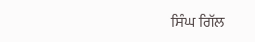ਸਿੰਘ ਗਿੱਲ